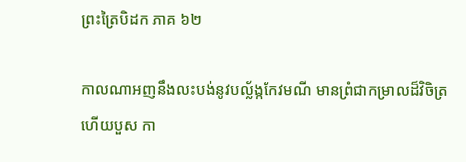ព្រះត្រៃបិដក ភាគ ៦២

កាលណាអញនឹងលះបង់នូវបល្ល័ង្កកែវមណី មានព្រំជាកម្រាលដ៏វិចិត្រ ហើយបួស កា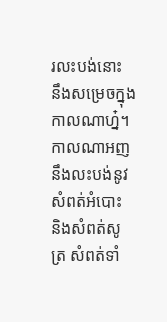រលះបង់នោះ នឹងសម្រេចក្នុងកាលណាហ្ន៎។ កាលណាអញនឹងលះបង់នូវសំពត់អំបោះ និងសំពត់សូត្រ សំពត់ទាំ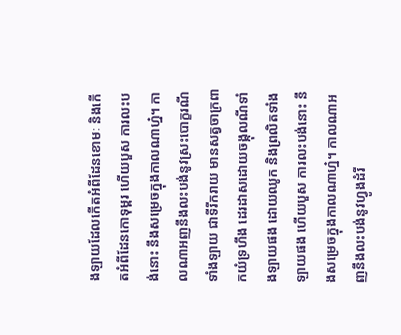ងឡាយដែលកើតអំពីដែនខោមៈ និងកើតអំពីដែនកោទុម្ពរ ហើយបួស ការលះបង់នោះ នឹងសម្រេចក្នុងកាលណាហ្ន៎។ កាលណាអញនឹងលះបង់នូវស្រះបោក្ខរណីទាំងឡាយ ជាទីរីករាយ មានសត្វចាក្រពាកយំទ្រហឹង ដេរដាសដោយចង្កុលណីទាំងឡាយផង ដោយឈូក និងព្រលិតទាំងឡាយផង ហើយបួស ការលះបង់នោះ នឹងសម្រេចក្នុងកាលណាហ្ន៎។ កាលណាអញនឹងលះបង់នូវហ្វូងដំរី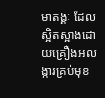មាតង្គៈ ដែលស្អិតស្អាងដោយគ្រឿងអលង្ការគ្រប់មុខ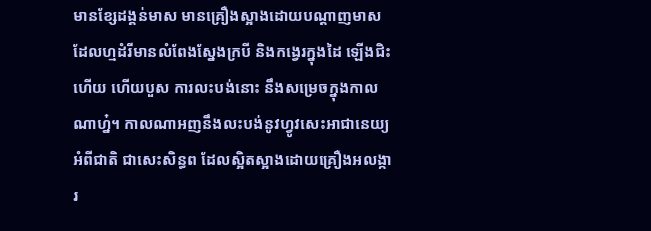មានខ្សែដង្គន់មាស មានគ្រឿងស្អាងដោយបណ្តាញមាស ដែលហ្មដំរីមានលំពែងស្នែងក្របី និងកង្វេរក្នុងដៃ ឡើងជិះហើយ ហើយបួស ការលះបង់នោះ នឹងសម្រេចក្នុងកាលណាហ្ន៎។ កាលណាអញនឹងលះបង់នូវហ្វូវសេះអាជានេយ្យអំពីជាតិ ជាសេះសិន្ធព ដែលស្អិតស្អាងដោយគ្រឿងអលង្ការ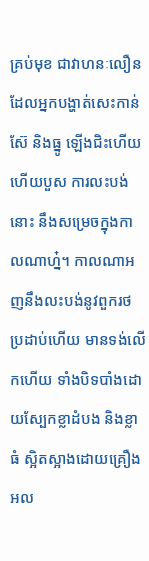គ្រប់មុខ ជាវាហនៈលឿន ដែលអ្នកបង្ហាត់សេះកាន់ស៊ែ និងធ្នូ ឡើងជិះហើយ ហើយបួស ការលះបង់នោះ នឹងសម្រេចក្នុងកាលណាហ្ន៎។ កាលណាអញនឹងលះបង់នូវពួករថ ប្រដាប់ហើយ មានទង់លើកហើយ ទាំងបិទបាំងដោយសែ្បកខ្លាដំបង និងខ្លាធំ ស្អិតស្អាងដោយគ្រឿងអល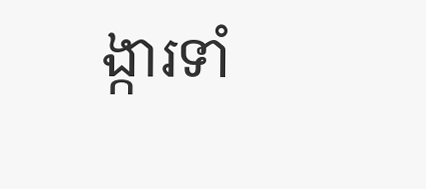ង្ការទាំ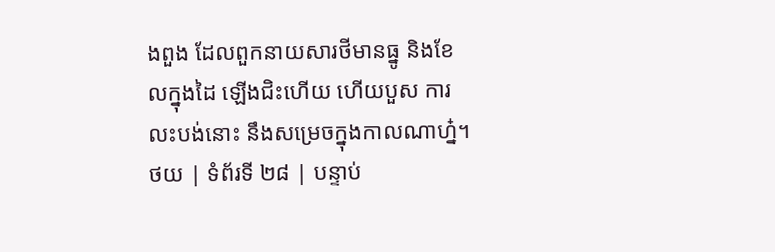ងពួង ដែលពួកនាយសារថីមានធ្នូ និងខែលក្នុងដៃ ឡើងជិះហើយ ហើយបួស ការលះបង់នោះ នឹងសម្រេចក្នុងកាលណាហ្ន៎។
ថយ | ទំព័រទី ២៨ | បន្ទាប់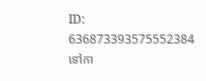ID: 636873393575552384
ទៅកា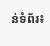ន់ទំព័រ៖